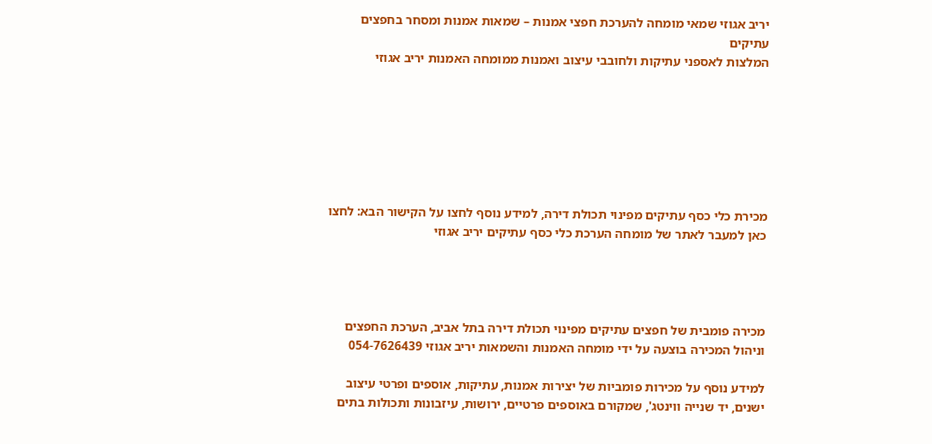יריב אגוזי שמאי מומחה להערכת חפצי אמנות – שמאות אמנות ומסחר בחפצים עתיקים
המלצות לאספני עתיקות ולחובבי עיצוב ואמנות ממומחה האמנות יריב אגוזי







מכירת כלי כסף עתיקים מפינוי תכולת דירה, למידע נוסף לחצו על הקישור הבא: לחצו כאן למעבר לאתר של מומחה הערכת כלי כסף עתיקים יריב אגוזי




מכירה פומבית של חפצים עתיקים מפינוי תכולת דירה בתל אביב, הערכת החפצים וניהול המכירה בוצעה על ידי מומחה האמנות והשמאות יריב אגוזי 054-7626439

למידע נוסף על מכירות פומביות של יצירות אמנות, עתיקות, אוספים ופרטי עיצוב ישנים, יד שנייה ווינטג', שמקורם באוספים פרטיים, ירושות, עיזבונות ותכולות בתים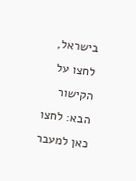בישראל, לחצו על הקישור הבא: לחצו כאן למעבר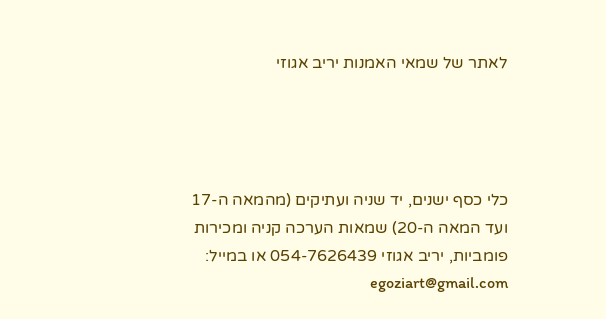לאתר של שמאי האמנות יריב אגוזי




כלי כסף ישנים, יד שניה ועתיקים (מהמאה ה-17 ועד המאה ה-20) שמאות הערכה קניה ומכירות פומביות, יריב אגוזי 054-7626439 או במייל: egoziart@gmail.com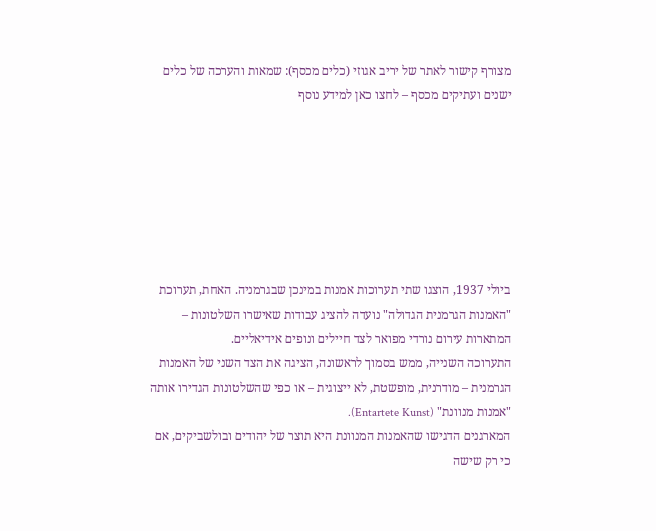מצורף קישור לאתר של יריב אגוזי (כלים מכסף): שמאות והערכה של כלים ישנים ועתיקים מכסף – לחצו כאן למידע נוסף







ביולי 1937, הוצגו שתי תערוכות אמנות במינכן שבגרמניה. האחת, תערוכת "האמנות הגרמנית הגדולה" נועדה להציג עבודות שאישרו השלטונות – המתארות עירום נורדי מפואר לצד חיילים ונופים אידיאליים.
התערוכה השנייה, ממש בסמוך לראשונה, הציגה את הצד השני של האמנות הגרמנית – מודרנית, מופשטת, לא ייצוגית – או כפי שהשלטונות הגדירו אותה "אמנות מנוונת" (Entartete Kunst).
המארגנים הדגישו שהאמנות המנוונת היא תוצר של יהודים ובולשביקים, אם כי רק שישה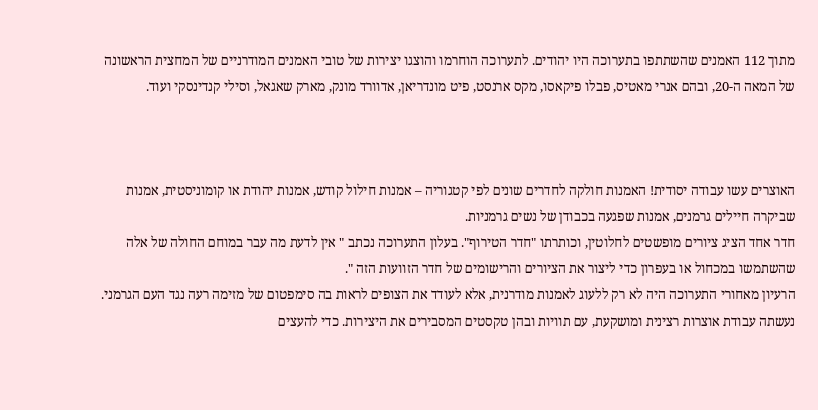מתוך 112 האמנים שהשתתפו בתערוכה היו יהודים. לתערוכה הוחרמו והוצגו יצירות של טובי האמנים המודרניים של המחצית הראשונה של המאה ה-20, ובהם אנרי מאטיס, פבלו פיקאסו, מקס ארנסט, פיט מונדריאן, אדוורד מונק, מארק שאגאל, וסילי קנדינסקי ועוד.



האוצרים עשו עבודה יסודית! האמנות חולקה לחדרים שונים לפי קטגוריה – אמנות חילול קודש, אמנות יהודת או קומוניסטית, אמנות שביקרה חיילים גרמנים, אמנות שפגעה בכבודן של נשים גרמניות.
חדר אחד הציג ציורים מופשטים לחלוטין, וכותרתו "חדר הטירוף". בעלון התערוכה נכתב " אין לדעת מה עבר במוחם החולה של אלה שהשתמשו במכחול או בעפרון כדי ליצור את הציורים והרישומים של חדר הזוועות הזה ".
הרעיון מאחורי התערוכה היה לא רק ללעוג לאמנות מודרנית, אלא לעודד את הצופים לראות בה סימפטום של מזימה רעה נגד העם הגרמני. נעשתה עבודת אוצרות רצינית ומושקעת, עם תוויות ובהן טקסטים המסבירים את היצירות. כדי להעצים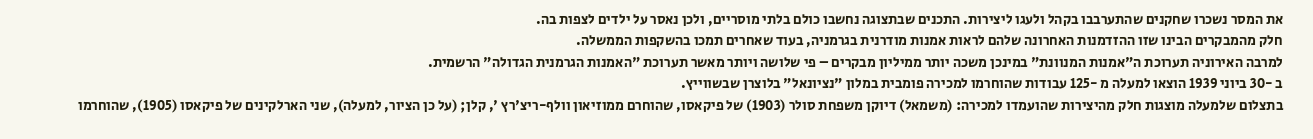את המסר נשכרו שחקנים שהתערבבו בקהל ולעגו ליצירות. התכנים שבתצוגה נחשבו כולם בלתי מוסריים, ולכן נאסר על ילדים לצפות בה.
חלק מהמבקרים הבינו שזו ההזדמנות האחרונה שלהם לראות אמנות מודרנית בגרמניה, בעוד שאחרים תמכו בהשקפות הממשלה.
למרבה האירוניה תערוכת ה"אמנות המנוונת" במינכן משכה יותר ממיליון מבקרים – פי שלושה ויותר מאשר תערוכת "האמנות הגרמנית הגדולה" הרשמית.
ב -30 ביוני 1939 הוצאו למעלה מ -125 עבודות שהוחרמו למכירה פומבית במלון "נציונאל" בלוצרן שבשווייץ.
בתצלום שלמעלה מוצגות חלק מהיצירות שהועמדו למכירה: (משמאל) דיוקן משפחת סולר (1903) של פיקאסו, שהוחרם ממוזיאון וולף-ריצ'רץ ', קלן; (על כן הציור, למעלה), שני הארלקינים של פיקאסו (1905), שהוחרמו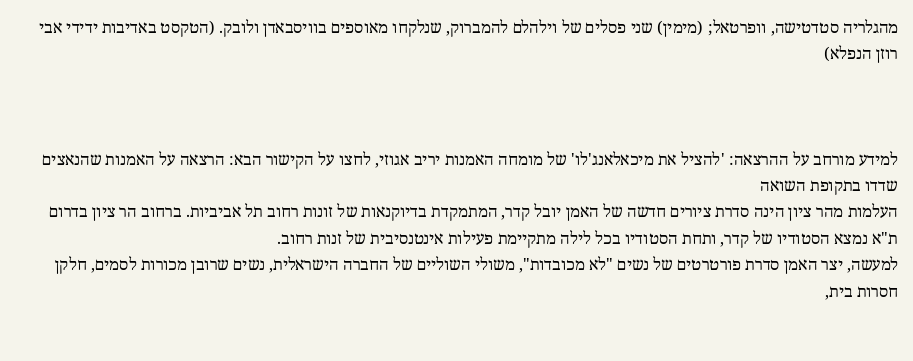מהגלריה סטדטישה, וופרטאל; (מימין) שני פסלים של וילהלם להמברוק, שנלקחו מאוספים בוויסבאדן ולובק. (הטקסט באדיבות ידידי אבי רוזן הנפלא)



למידע מורחב על ההרצאה: 'להציל את מיכאלאנג'לו' של מומחה האמנות יריב אגוזי, לחצו על הקישור הבא: הרצאה על האמנות שהנאצים שדדו בתקופת השואה
העלמות מהר ציון הינה סדרת ציורים חדשה של האמן יובל קדר, המתמקדת בדיוקנאות של זונות רחוב תל אביביות. ברחוב הר ציון בדרום ת"א נמצא הסטודיו של קדר, ותחת הסטודיו בכל לילה מתקיימת פעילות אינטנסיבית של זנות רחוב.
למעשה, יצר האמן סדרת פורטרטים של נשים "לא מכובדות", משולי השוליים של החברה הישראלית, נשים שרובן מכורות לסמים, חלקן חסרות בית,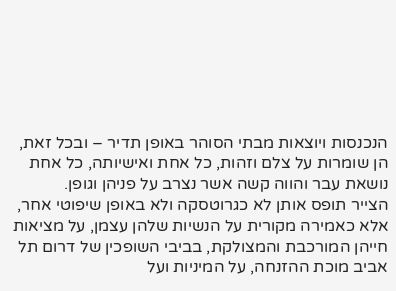הנכנסות ויוצאות מבתי הסוהר באופן תדיר – ובכל זאת, הן שומרות על צלם וזהות, כל אחת ואישיותה, כל אחת נושאת עבר והווה קשה אשר נצרב על פניהן וגופן.
הצייר תופס אותן לא כגרוטסקה ולא באופן שיפוטי אחר, אלא כאמירה מקורית על הנשיות שלהן עצמן, על מציאות חייהן המורכבת והמצולקת, בביבי השופכין של דרום תל אביב מוכת ההזנחה, על המיניות ועל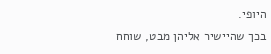היופי.
בכך שהיישיר אליהן מבט, שוחח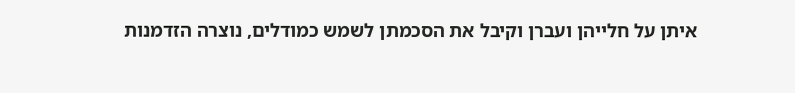איתן על חלייהן ועברן וקיבל את הסכמתן לשמש כמודלים, נוצרה הזדמנות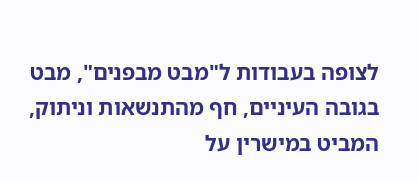לצופה בעבודות ל"מבט מבפנים", מבט בגובה העיניים, חף מהתנשאות וניתוק, המביט במישרין על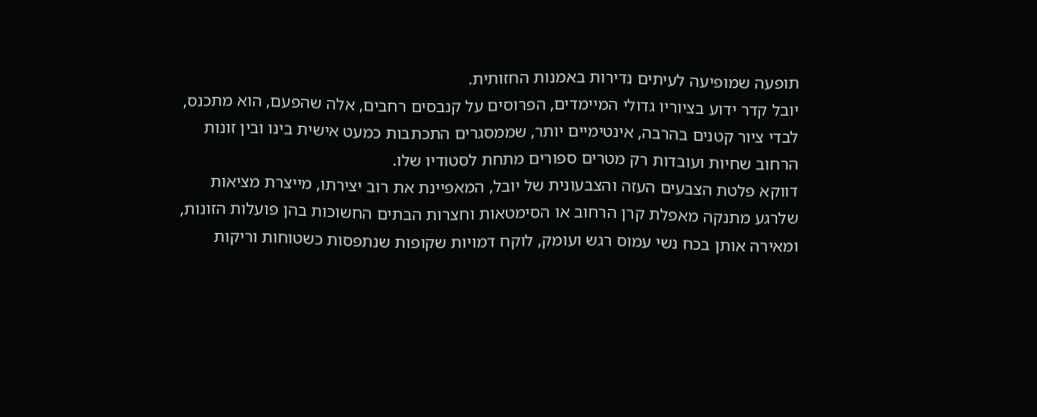תופעה שמופיעה לעיתים נדירות באמנות החזותית.
יובל קדר ידוע בציוריו גדולי המיימדים, הפרוסים על קנבסים רחבים, אלה שהפעם, הוא מתכנס, לבדי ציור קטנים בהרבה, אינטימיים יותר, שממסגרים התכתבות כמעט אישית בינו ובין זונות הרחוב שחיות ועובדות רק מטרים ספורים מתחת לסטודיו שלו.
דווקא פלטת הצבעים העזה והצבעונית של יובל, המאפיינת את רוב יצירתו, מייצרת מציאות שלרגע מתנקה מאפלת קרן הרחוב או הסימטאות וחצרות הבתים החשוכות בהן פועלות הזונות, ומאירה אותן בכח נשי עמוס רגש ועומק, לוקח דמויות שקופות שנתפסות כשטוחות וריקות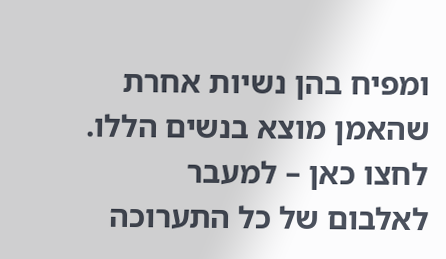ומפיח בהן נשיות אחרת שהאמן מוצא בנשים הללו.
לחצו כאן – למעבר לאלבום של כל התערוכה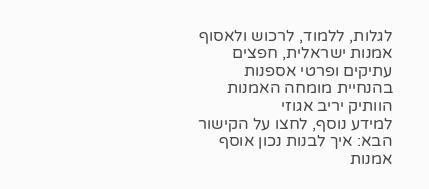לגלות, ללמוד, לרכוש ולאסוף אמנות ישראלית, חפצים עתיקים ופרטי אספנות בהנחיית מומחה האמנות הוותיק יריב אגוזי
למידע נוסף, לחצו על הקישור הבא: איך לבנות נכון אוסף אמנות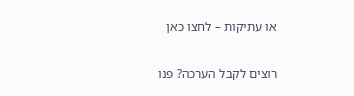או עתיקות – לחצו כאן

רוצים לקבל הערכה? פנו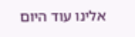אלינו עוד היום